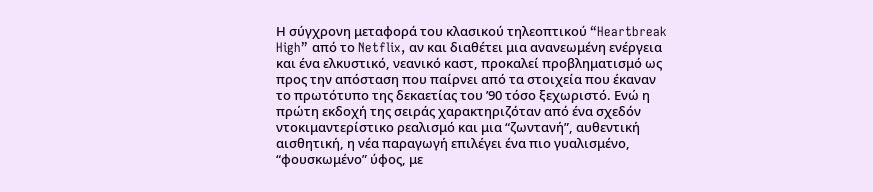Η σύγχρονη μεταφορά του κλασικού τηλεοπτικού “Heartbreak High” από το Netflix, αν και διαθέτει μια ανανεωμένη ενέργεια και ένα ελκυστικό, νεανικό καστ, προκαλεί προβληματισμό ως προς την απόσταση που παίρνει από τα στοιχεία που έκαναν το πρωτότυπο της δεκαετίας του ’90 τόσο ξεχωριστό. Ενώ η πρώτη εκδοχή της σειράς χαρακτηριζόταν από ένα σχεδόν ντοκιμαντερίστικο ρεαλισμό και μια “ζωντανή”, αυθεντική αισθητική, η νέα παραγωγή επιλέγει ένα πιο γυαλισμένο, “φουσκωμένο” ύφος, με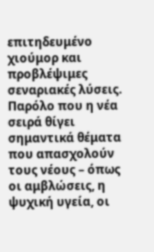επιτηδευμένο χιούμορ και προβλέψιμες σεναριακές λύσεις. Παρόλο που η νέα σειρά θίγει σημαντικά θέματα που απασχολούν τους νέους – όπως οι αμβλώσεις, η ψυχική υγεία, οι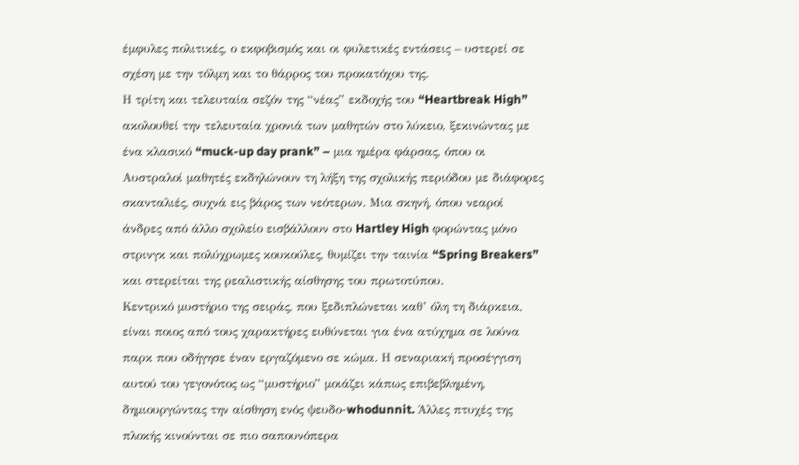έμφυλες πολιτικές, ο εκφοβισμός και οι φυλετικές εντάσεις – υστερεί σε σχέση με την τόλμη και το θάρρος του προκατόχου της.
Η τρίτη και τελευταία σεζόν της “νέας” εκδοχής του “Heartbreak High” ακολουθεί την τελευταία χρονιά των μαθητών στο λύκειο, ξεκινώντας με ένα κλασικό “muck-up day prank” – μια ημέρα φάρσας, όπου οι Αυστραλοί μαθητές εκδηλώνουν τη λήξη της σχολικής περιόδου με διάφορες σκανταλιές, συχνά εις βάρος των νεότερων. Μια σκηνή, όπου νεαροί άνδρες από άλλο σχολείο εισβάλλουν στο Hartley High φορώντας μόνο στρινγκ και πολύχρωμες κουκούλες, θυμίζει την ταινία “Spring Breakers” και στερείται της ρεαλιστικής αίσθησης του πρωτοτύπου.
Κεντρικό μυστήριο της σειράς, που ξεδιπλώνεται καθ’ όλη τη διάρκεια, είναι ποιος από τους χαρακτήρες ευθύνεται για ένα ατύχημα σε λούνα παρκ που οδήγησε έναν εργαζόμενο σε κώμα. Η σεναριακή προσέγγιση αυτού του γεγονότος ως “μυστήριο” μοιάζει κάπως επιβεβλημένη, δημιουργώντας την αίσθηση ενός ψευδο-whodunnit. Άλλες πτυχές της πλοκής κινούνται σε πιο σαπουνόπερα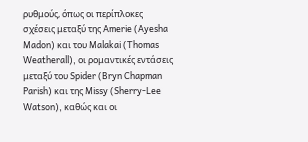ρυθμούς, όπως οι περίπλοκες σχέσεις μεταξύ της Amerie (Ayesha Madon) και του Malakai (Thomas Weatherall), οι ρομαντικές εντάσεις μεταξύ του Spider (Bryn Chapman Parish) και της Missy (Sherry-Lee Watson), καθώς και οι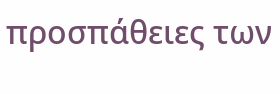προσπάθειες των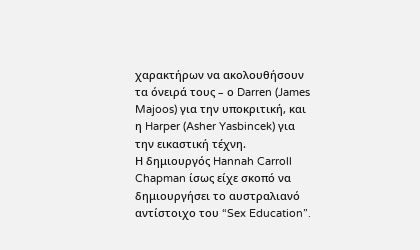χαρακτήρων να ακολουθήσουν τα όνειρά τους – ο Darren (James Majoos) για την υποκριτική, και η Harper (Asher Yasbincek) για την εικαστική τέχνη.
Η δημιουργός Hannah Carroll Chapman ίσως είχε σκοπό να δημιουργήσει το αυστραλιανό αντίστοιχο του “Sex Education”.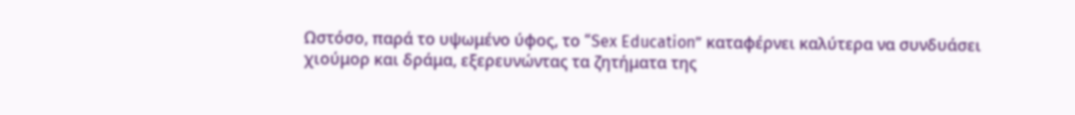Ωστόσο, παρά το υψωμένο ύφος, το “Sex Education” καταφέρνει καλύτερα να συνδυάσει χιούμορ και δράμα, εξερευνώντας τα ζητήματα της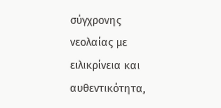σύγχρονης νεολαίας με ειλικρίνεια και αυθεντικότητα,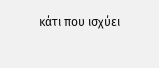κάτι που ισχύει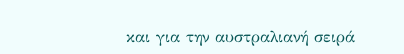και για την αυστραλιανή σειρά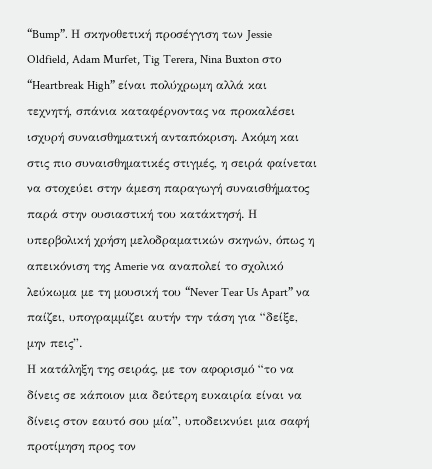“Bump”. Η σκηνοθετική προσέγγιση των Jessie Oldfield, Adam Murfet, Tig Terera, Nina Buxton στο “Heartbreak High” είναι πολύχρωμη αλλά και τεχνητή, σπάνια καταφέρνοντας να προκαλέσει ισχυρή συναισθηματική ανταπόκριση. Ακόμη και στις πιο συναισθηματικές στιγμές, η σειρά φαίνεται να στοχεύει στην άμεση παραγωγή συναισθήματος παρά στην ουσιαστική του κατάκτησή. Η υπερβολική χρήση μελοδραματικών σκηνών, όπως η απεικόνιση της Amerie να αναπολεί το σχολικό λεύκωμα με τη μουσική του “Never Tear Us Apart” να παίζει, υπογραμμίζει αυτήν την τάση για “δείξε, μην πεις”.
Η κατάληξη της σειράς, με τον αφορισμό “το να δίνεις σε κάποιον μια δεύτερη ευκαιρία είναι να δίνεις στον εαυτό σου μία”, υποδεικνύει μια σαφή προτίμηση προς τον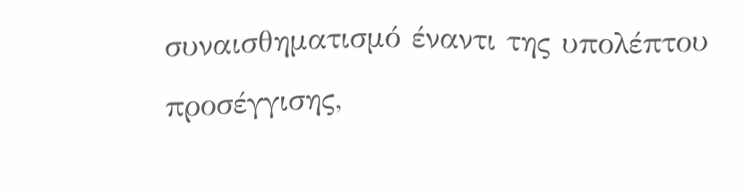συναισθηματισμό έναντι της υπολέπτου προσέγγισης,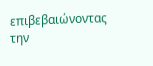επιβεβαιώνοντας την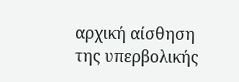αρχική αίσθηση της υπερβολικής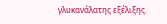γλυκανάλατης εξέλιξης.